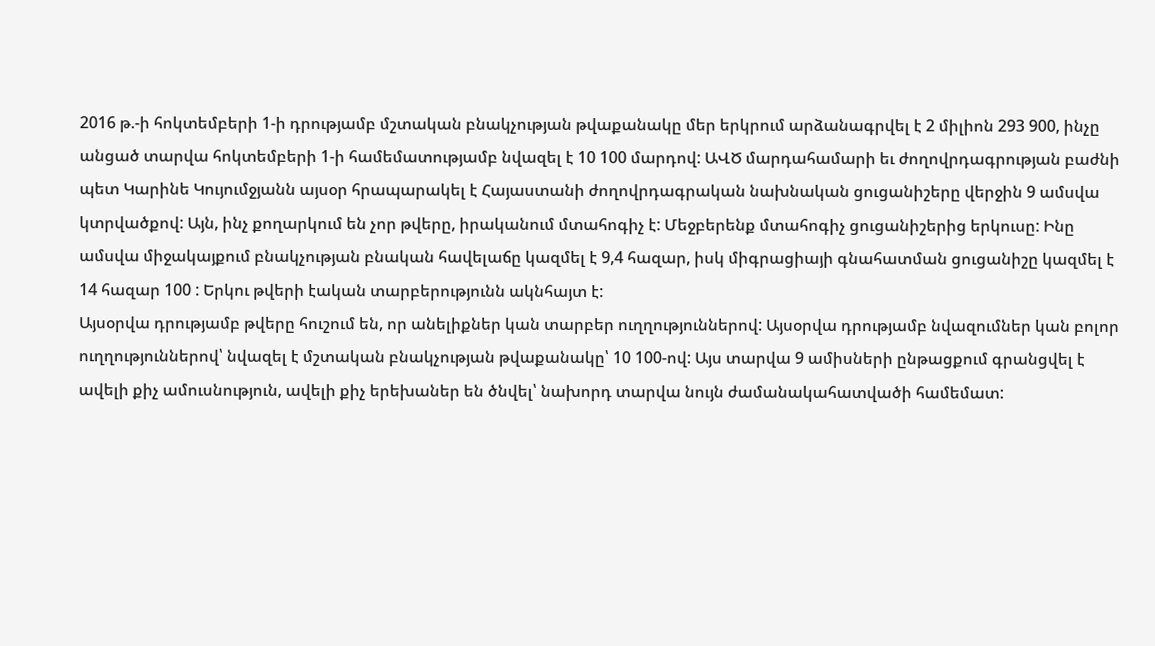2016 թ.-ի հոկտեմբերի 1-ի դրությամբ մշտական բնակչության թվաքանակը մեր երկրում արձանագրվել է 2 միլիոն 293 900, ինչը անցած տարվա հոկտեմբերի 1-ի համեմատությամբ նվազել է 10 100 մարդով: ԱՎԾ մարդահամարի եւ ժողովրդագրության բաժնի պետ Կարինե Կույումջյանն այսօր հրապարակել է Հայաստանի ժողովրդագրական նախնական ցուցանիշերը վերջին 9 ամսվա կտրվածքով: Այն, ինչ քողարկում են չոր թվերը, իրականում մտահոգիչ է: Մեջբերենք մտահոգիչ ցուցանիշերից երկուսը: Ինը ամսվա միջակայքում բնակչության բնական հավելաճը կազմել է 9,4 հազար, իսկ միգրացիայի գնահատման ցուցանիշը կազմել է 14 հազար 100 : Երկու թվերի էական տարբերությունն ակնհայտ է:
Այսօրվա դրությամբ թվերը հուշում են, որ անելիքներ կան տարբեր ուղղություններով: Այսօրվա դրությամբ նվազումներ կան բոլոր ուղղություններով՝ նվազել է մշտական բնակչության թվաքանակը՝ 10 100-ով: Այս տարվա 9 ամիսների ընթացքում գրանցվել է ավելի քիչ ամուսնություն, ավելի քիչ երեխաներ են ծնվել՝ նախորդ տարվա նույն ժամանակահատվածի համեմատ: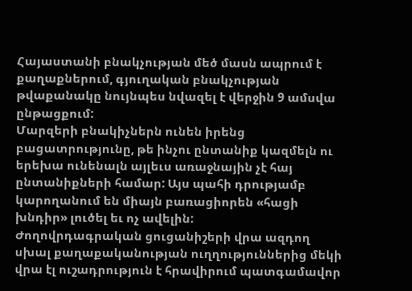Հայաստանի բնակչության մեծ մասն ապրում է քաղաքներում, գյուղական բնակչության թվաքանակը նույնպես նվազել է վերջին 9 ամսվա ընթացքում:
Մարզերի բնակիչներն ունեն իրենց բացատրությունը, թե ինչու ընտանիք կազմելն ու երեխա ունենալն այլեւս առաջնային չէ հայ ընտանիքների համար: Այս պահի դրությամբ կարողանում են միայն բառացիորեն «հացի խնդիր» լուծել եւ ոչ ավելին:
Ժողովրդագրական ցուցանիշերի վրա ազդող սխալ քաղաքականության ուղղություններից մեկի վրա էլ ուշադրություն է հրավիրում պատգամավոր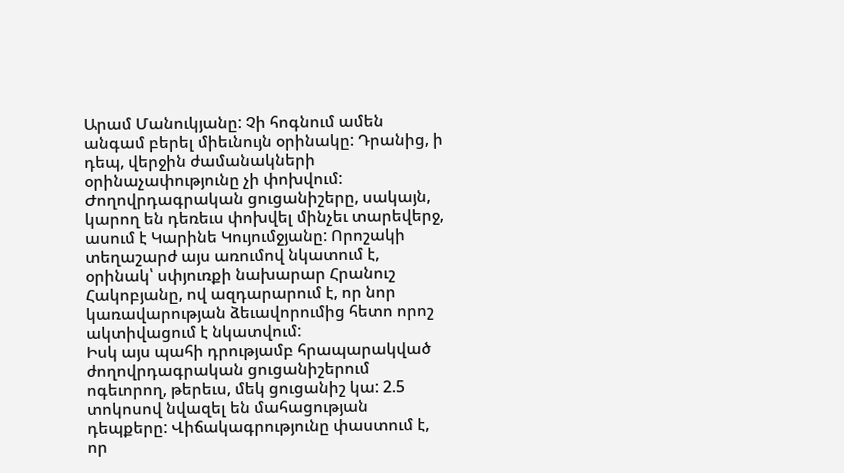Արամ Մանուկյանը: Չի հոգնում ամեն անգամ բերել միեւնույն օրինակը: Դրանից, ի դեպ, վերջին ժամանակների օրինաչափությունը չի փոխվում:
Ժողովրդագրական ցուցանիշերը, սակայն, կարող են դեռեւս փոխվել մինչեւ տարեվերջ, ասում է Կարինե Կույումջյանը: Որոշակի տեղաշարժ այս առումով նկատում է, օրինակ՝ սփյուռքի նախարար Հրանուշ Հակոբյանը, ով ազդարարում է, որ նոր կառավարության ձեւավորումից հետո որոշ ակտիվացում է նկատվում:
Իսկ այս պահի դրությամբ հրապարակված ժողովրդագրական ցուցանիշերում ոգեւորող, թերեւս, մեկ ցուցանիշ կա: 2.5 տոկոսով նվազել են մահացության դեպքերը: Վիճակագրությունը փաստում է, որ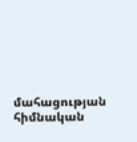մահացության հիմնական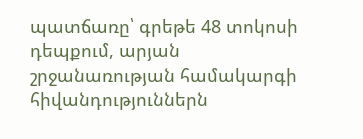պատճառը՝ գրեթե 48 տոկոսի դեպքում, արյան շրջանառության համակարգի հիվանդություններն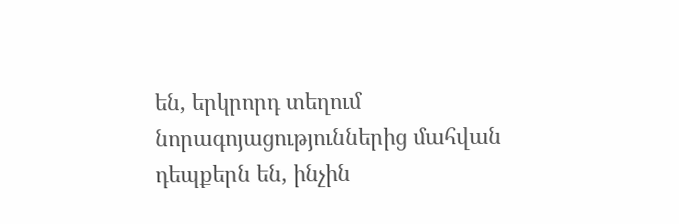են, երկրորդ տեղում նորագոյացություններից մահվան դեպքերն են, ինչին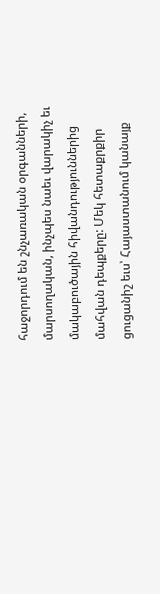հաջորդում են շնչառական օրգանների, մարսողական, ինչպես նաեւ վարակիչ եւ մակաբուծային հիվանդություններից մահվան դեպքերը: Մեկ հետաքրքիր ցուցանիշ եւս՝ Հայաստանում կանայք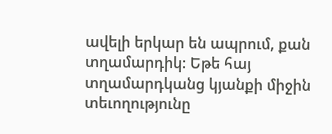ավելի երկար են ապրում, քան տղամարդիկ: Եթե հայ տղամարդկանց կյանքի միջին տեւողությունը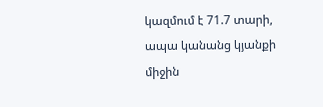կազմում է 71.7 տարի, ապա կանանց կյանքի միջին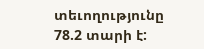տեւողությունը 78.2 տարի է: